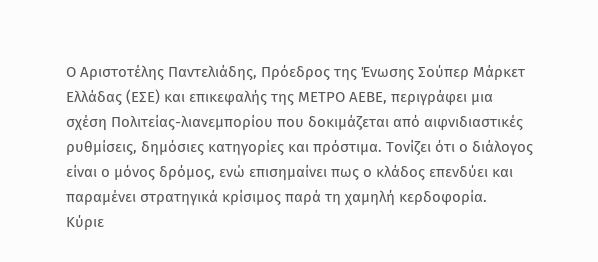Ο Αριστοτέλης Παντελιάδης, Πρόεδρος της Ένωσης Σούπερ Μάρκετ Ελλάδας (ΕΣΕ) και επικεφαλής της ΜΕΤΡΟ ΑΕΒΕ, περιγράφει µια σχέση Πολιτείας-λιανεµπορίου που δοκιµάζεται από αιφνιδιαστικές ρυθµίσεις, δηµόσιες κατηγορίες και πρόστιµα. Τονίζει ότι ο διάλογος είναι ο µόνος δρόµος, ενώ επισηµαίνει πως ο κλάδος επενδύει και παραµένει στρατηγικά κρίσιµος παρά τη χαµηλή κερδοφορία.
Κύριε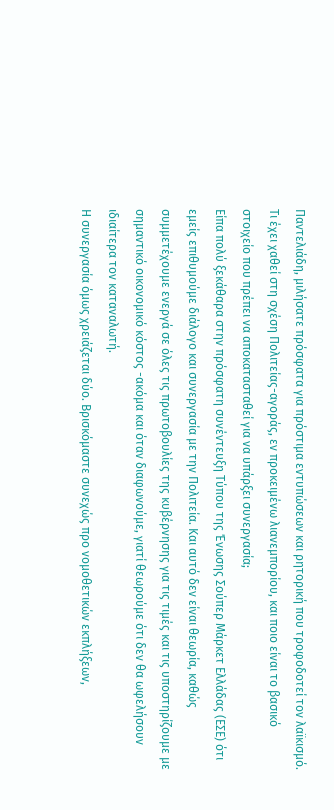Παντελιάδη, µιλήσατε πρόσφατα για πρόστιµα εντυπώσεων και ρητορική που τροφοδοτεί τον λαϊκισµό. Τι έχει χαθεί στη σχέση Πολιτείας-αγοράς, εν προκειµένω λιανεµπορίου, και ποιο είναι το βασικό στοιχείο που πρέπει να αποκατασταθεί για να υπάρξει συνεργασία;
Είπα πολύ ξεκάθαρα στην πρόσφατη συνέντευξη Tύπου της Ένωσης Σούπερ Μάρκετ Ελλάδας (ΕΣΕ) ότι εµείς επιθυµούµε διάλογο και συνεργασία µε την Πολιτεία. Και αυτό δεν είναι θεωρία, καθώς συµµετέχουµε ενεργά σε όλες τις πρωτοβουλίες της κυβέρνησης για τις τιµές και τις υποστηρίζουµε µε σηµαντικό οικονοµικό κόστος -ακόµα και όταν διαφωνούµε, γιατί θεωρούµε ότι δεν θα ωφελήσουν ιδιαίτερα τον καταναλωτή.
Η συνεργασία όµως χρειάζεται δύο. Βρισκόµαστε συνεχώς προ νοµοθετικών εκπλήξεων,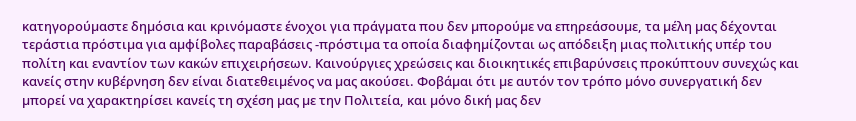κατηγορούµαστε δηµόσια και κρινόµαστε ένοχοι για πράγµατα που δεν µπορούµε να επηρεάσουµε, τα µέλη µας δέχονται τεράστια πρόστιµα για αµφίβολες παραβάσεις -πρόστιµα τα οποία διαφηµίζονται ως απόδειξη µιας πολιτικής υπέρ του πολίτη και εναντίον των κακών επιχειρήσεων. Καινούργιες χρεώσεις και διοικητικές επιβαρύνσεις προκύπτουν συνεχώς και κανείς στην κυβέρνηση δεν είναι διατεθειµένος να µας ακούσει. Φοβάµαι ότι µε αυτόν τον τρόπο µόνο συνεργατική δεν µπορεί να χαρακτηρίσει κανείς τη σχέση µας µε την Πολιτεία, και µόνο δική µας δεν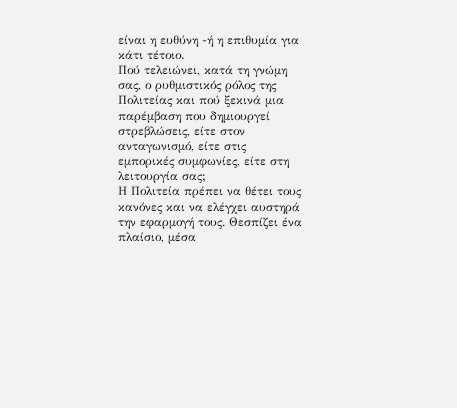είναι η ευθύνη -ή η επιθυµία για κάτι τέτοιο.
Πού τελειώνει, κατά τη γνώµη σας, ο ρυθµιστικός ρόλος της Πολιτείας και πού ξεκινά µια παρέµβαση που δηµιουργεί στρεβλώσεις, είτε στον ανταγωνισµό, είτε στις εµπορικές συµφωνίες, είτε στη λειτουργία σας;
Η Πολιτεία πρέπει να θέτει τους κανόνες και να ελέγχει αυστηρά την εφαρµογή τους. Θεσπίζει ένα πλαίσιο, µέσα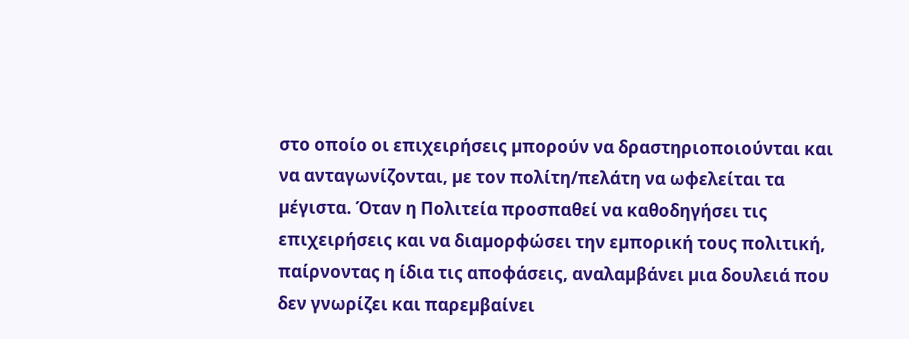στο οποίο οι επιχειρήσεις µπορούν να δραστηριοποιούνται και να ανταγωνίζονται, µε τον πολίτη/πελάτη να ωφελείται τα µέγιστα. Όταν η Πολιτεία προσπαθεί να καθοδηγήσει τις επιχειρήσεις και να διαµορφώσει την εµπορική τους πολιτική, παίρνοντας η ίδια τις αποφάσεις, αναλαµβάνει µια δουλειά που δεν γνωρίζει και παρεµβαίνει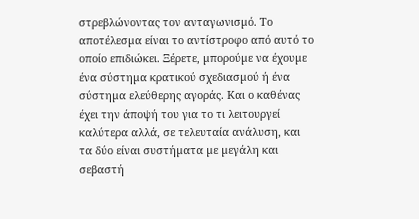στρεβλώνοντας τον ανταγωνισµό. Το αποτέλεσµα είναι το αντίστροφο από αυτό το οποίο επιδιώκει. Ξέρετε, µπορούµε να έχουµε ένα σύστηµα κρατικού σχεδιασµού ή ένα σύστηµα ελεύθερης αγοράς. Και ο καθένας έχει την άποψή του για το τι λειτουργεί καλύτερα αλλά, σε τελευταία ανάλυση, και τα δύο είναι συστήµατα µε µεγάλη και σεβαστή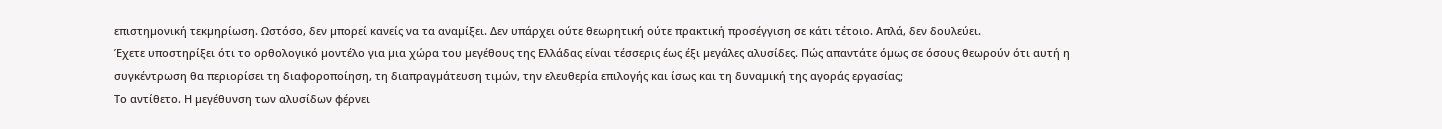επιστηµονική τεκµηρίωση. Ωστόσο, δεν µπορεί κανείς να τα αναµίξει. Δεν υπάρχει ούτε θεωρητική ούτε πρακτική προσέγγιση σε κάτι τέτοιο. Απλά, δεν δουλεύει.
Έχετε υποστηρίξει ότι το ορθολογικό µοντέλο για µια χώρα του µεγέθους της Ελλάδας είναι τέσσερις έως έξι µεγάλες αλυσίδες. Πώς απαντάτε όµως σε όσους θεωρούν ότι αυτή η συγκέντρωση θα περιορίσει τη διαφοροποίηση, τη διαπραγµάτευση τιµών, την ελευθερία επιλογής και ίσως και τη δυναµική της αγοράς εργασίας;
Το αντίθετο. Η µεγέθυνση των αλυσίδων φέρνει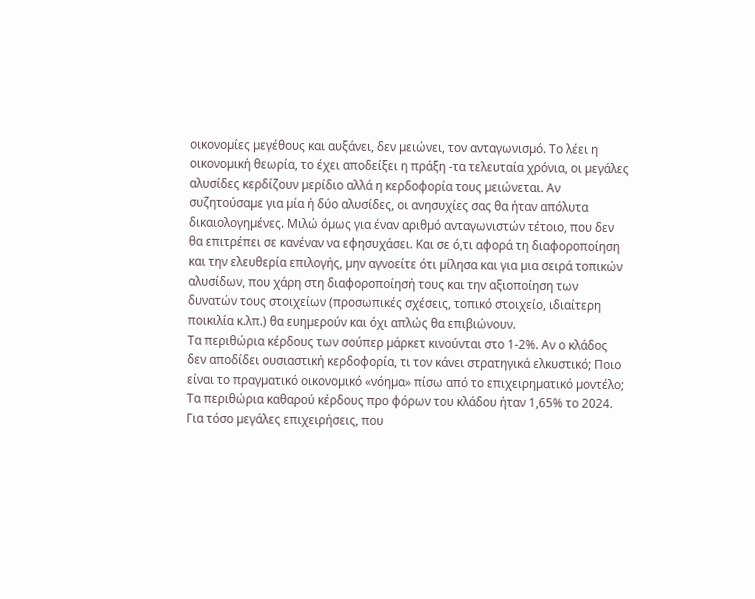οικονοµίες µεγέθους και αυξάνει, δεν µειώνει, τον ανταγωνισµό. Το λέει η οικονοµική θεωρία, το έχει αποδείξει η πράξη -τα τελευταία χρόνια, οι µεγάλες αλυσίδες κερδίζουν µερίδιο αλλά η κερδοφορία τους µειώνεται. Αν συζητούσαµε για µία ή δύο αλυσίδες, οι ανησυχίες σας θα ήταν απόλυτα δικαιολογηµένες. Μιλώ όµως για έναν αριθµό ανταγωνιστών τέτοιο, που δεν θα επιτρέπει σε κανέναν να εφησυχάσει. Και σε ό,τι αφορά τη διαφοροποίηση και την ελευθερία επιλογής, µην αγνοείτε ότι µίλησα και για µια σειρά τοπικών αλυσίδων, που χάρη στη διαφοροποίησή τους και την αξιοποίηση των δυνατών τους στοιχείων (προσωπικές σχέσεις, τοπικό στοιχείο, ιδιαίτερη ποικιλία κ.λπ.) θα ευηµερούν και όχι απλώς θα επιβιώνουν.
Τα περιθώρια κέρδους των σούπερ µάρκετ κινούνται στο 1-2%. Αν ο κλάδος δεν αποδίδει ουσιαστική κερδοφορία, τι τον κάνει στρατηγικά ελκυστικό; Ποιο είναι το πραγµατικό οικονοµικό «νόηµα» πίσω από το επιχειρηµατικό µοντέλο;
Τα περιθώρια καθαρού κέρδους προ φόρων του κλάδου ήταν 1,65% το 2024. Για τόσο µεγάλες επιχειρήσεις, που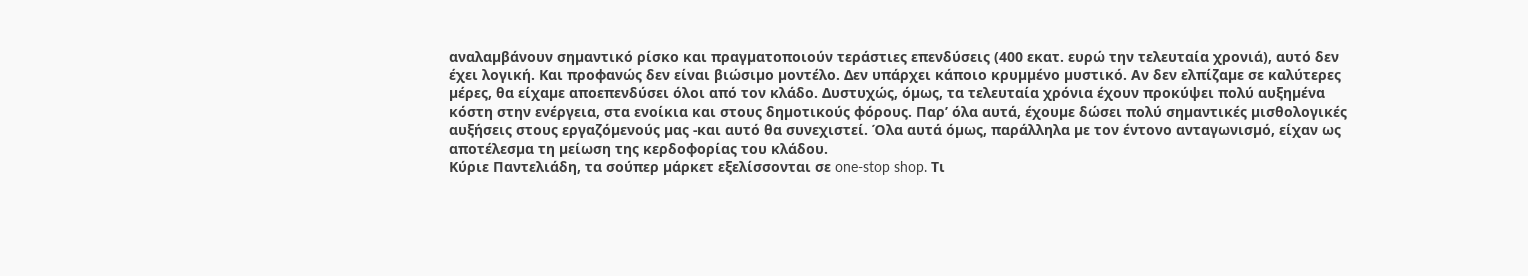αναλαµβάνουν σηµαντικό ρίσκο και πραγµατοποιούν τεράστιες επενδύσεις (400 εκατ. ευρώ την τελευταία χρονιά), αυτό δεν έχει λογική. Και προφανώς δεν είναι βιώσιµο µοντέλο. Δεν υπάρχει κάποιο κρυµµένο µυστικό. Αν δεν ελπίζαµε σε καλύτερες µέρες, θα είχαµε αποεπενδύσει όλοι από τον κλάδο. Δυστυχώς, όµως, τα τελευταία χρόνια έχουν προκύψει πολύ αυξηµένα κόστη στην ενέργεια, στα ενοίκια και στους δηµοτικούς φόρους. Παρ’ όλα αυτά, έχουµε δώσει πολύ σηµαντικές µισθολογικές αυξήσεις στους εργαζόµενούς µας -και αυτό θα συνεχιστεί. Όλα αυτά όµως, παράλληλα µε τον έντονο ανταγωνισµό, είχαν ως αποτέλεσµα τη µείωση της κερδοφορίας του κλάδου.
Κύριε Παντελιάδη, τα σούπερ µάρκετ εξελίσσονται σε one-stop shop. Τι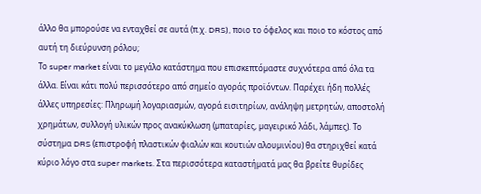άλλο θα µπορούσε να ενταχθεί σε αυτά (π.χ. DRS), ποιο το όφελος και ποιο το κόστος από αυτή τη διεύρυνση ρόλου;
Το super market είναι το µεγάλο κατάστηµα που επισκεπτόµαστε συχνότερα από όλα τα άλλα. Είναι κάτι πολύ περισσότερο από σηµείο αγοράς προϊόντων. Παρέχει ήδη πολλές άλλες υπηρεσίες: Πληρωµή λογαριασµών, αγορά εισιτηρίων, ανάληψη µετρητών, αποστολή χρηµάτων, συλλογή υλικών προς ανακύκλωση (µπαταρίες, µαγειρικό λάδι, λάµπες). Το σύστηµα DRS (επιστροφή πλαστικών φιαλών και κουτιών αλουµινίου) θα στηριχθεί κατά κύριο λόγο στα super markets. Στα περισσότερα καταστήµατά µας θα βρείτε θυρίδες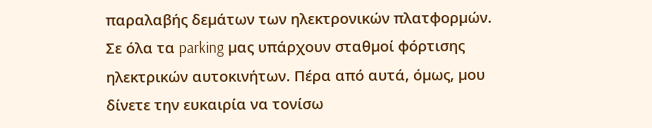παραλαβής δεµάτων των ηλεκτρονικών πλατφορµών. Σε όλα τα parking µας υπάρχουν σταθµοί φόρτισης ηλεκτρικών αυτοκινήτων. Πέρα από αυτά, όµως, µου δίνετε την ευκαιρία να τονίσω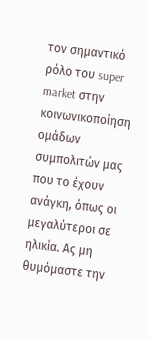τον σηµαντικό ρόλο του super market στην κοινωνικοποίηση οµάδων συµπολιτών µας που το έχουν ανάγκη, όπως οι µεγαλύτεροι σε ηλικία. Ας µη θυµόµαστε την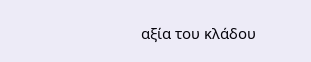αξία του κλάδου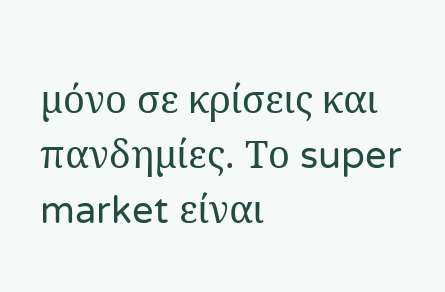µόνο σε κρίσεις και πανδηµίες. Το super market είναι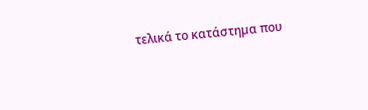τελικά το κατάστηµα που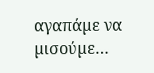αγαπάµε να µισούµε…